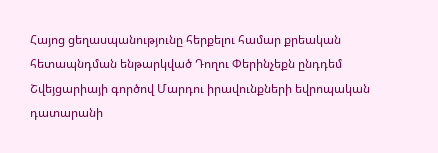Հայոց ցեղասպանությունը հերքելու համար քրեական հետապնդման ենթարկված Դողու Փերինչեքն ընդդեմ Շվեյցարիայի գործով Մարդու իրավունքների եվրոպական դատարանի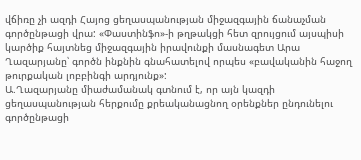վճիռը չի ազդի Հայոց ցեղասպանության միջազգային ճանաչման գործընթացի վրա: «Փաստինֆո»-ի թղթակցի հետ զրույցում այսպիսի կարծիք հայտնեց միջազգային իրավունքի մասնագետ Արա Ղազարյանը՝ գործն ինքնին գնահատելով որպես «բավականին հաջող թուրքական լոբբինգի արդյունք»:
Ա.Ղազարյանը միաժամանակ գտնում է, որ այն կազդի ցեղասպանության հերքումը քրեականացնող օրենքներ ընդունելու գործընթացի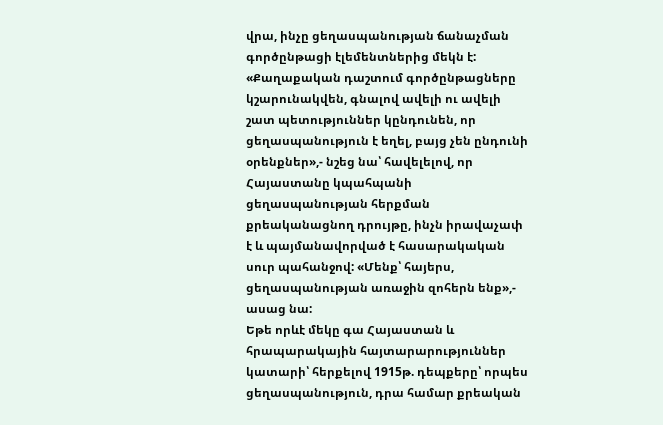վրա, ինչը ցեղասպանության ճանաչման գործընթացի էլեմենտներից մեկն է: «Քաղաքական դաշտում գործընթացները կշարունակվեն, գնալով ավելի ու ավելի շատ պետություններ կընդունեն, որ ցեղասպանություն է եղել, բայց չեն ընդունի օրենքներ»,- նշեց նա՝ հավելելով, որ Հայաստանը կպահպանի ցեղասպանության հերքման քրեականացնող դրույթը, ինչն իրավաչափ է և պայմանավորված է հասարակական սուր պահանջով: «Մենք՝ հայերս, ցեղասպանության առաջին զոհերն ենք»,- ասաց նա:
Եթե որևէ մեկը գա Հայաստան և հրապարակային հայտարարություններ կատարի՝ հերքելով 1915թ. դեպքերը՝ որպես ցեղասպանություն, դրա համար քրեական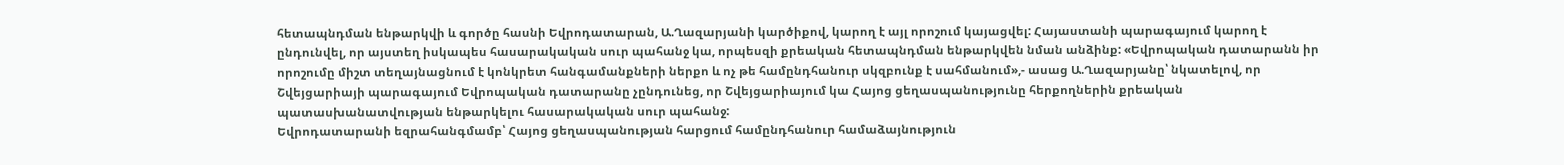հետապնդման ենթարկվի և գործը հասնի Եվրոդատարան, Ա.Ղազարյանի կարծիքով, կարող է այլ որոշում կայացվել: Հայաստանի պարագայում կարող է ընդունվել, որ այստեղ իսկապես հասարակական սուր պահանջ կա, որպեսզի քրեական հետապնդման ենթարկվեն նման անձինք: «Եվրոպական դատարանն իր որոշումը միշտ տեղայնացնում է կոնկրետ հանգամանքների ներքո և ոչ թե համընդհանուր սկզբունք է սահմանում»,- ասաց Ա.Ղազարյանը՝ նկատելով, որ Շվեյցարիայի պարագայում Եվրոպական դատարանը չընդունեց, որ Շվեյցարիայում կա Հայոց ցեղասպանությունը հերքողներին քրեական պատասխանատվության ենթարկելու հասարակական սուր պահանջ:
Եվրոդատարանի եզրահանգմամբ՝ Հայոց ցեղասպանության հարցում համընդհանուր համաձայնություն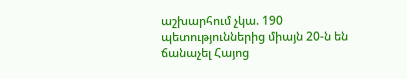աշխարհում չկա. 190 պետություններից միայն 20-ն են ճանաչել Հայոց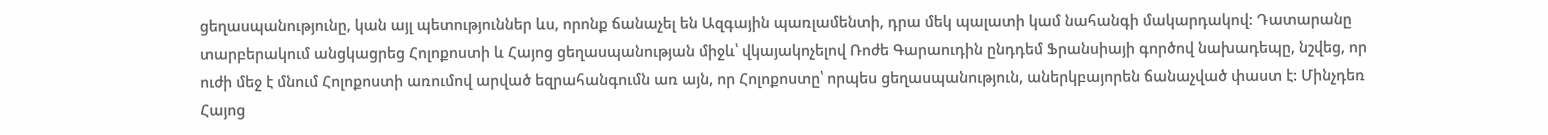ցեղասպանությունը, կան այլ պետություններ ևս, որոնք ճանաչել են Ազգային պառլամենտի, դրա մեկ պալատի կամ նահանգի մակարդակով: Դատարանը տարբերակում անցկացրեց Հոլոքոստի և Հայոց ցեղասպանության միջև՝ վկայակոչելով Ռոժե Գարաուդին ընդդեմ Ֆրանսիայի գործով նախադեպը, նշվեց, որ ուժի մեջ է մնում Հոլոքոստի առումով արված եզրահանգումն առ այն, որ Հոլոքոստը՝ որպես ցեղասպանություն, աներկբայորեն ճանաչված փաստ է: Մինչդեռ Հայոց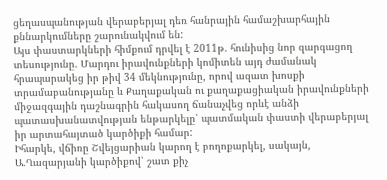ցեղասպանության վերաբերյալ դեռ հանրային համաշխարհային քննարկումները շարունակվում են:
Այս փաստարկների հիմքում դրվել է 2011թ. հունիսից նոր զարգացող տեսությունը. Մարդու իրավունքների կոմիտեն այդ ժամանակ հրապարակեց իր թիվ 34 մեկնությունը, որով ազատ խոսքի տրամաբանությանը և Քաղաքական ու քաղաքացիական իրավունքների միջազգային դաշնագրին հակասող ճանաչվեց որևէ անձի պատասխանատվության ենթարկելը՝ պատմական փաստի վերաբերյալ իր արտահայտած կարծիքի համար:
Իհարկե, վճիռը Շվեյցարիան կարող է բողոքարկել, սակայն, Ա.Ղազարյանի կարծիքով՝ շատ քիչ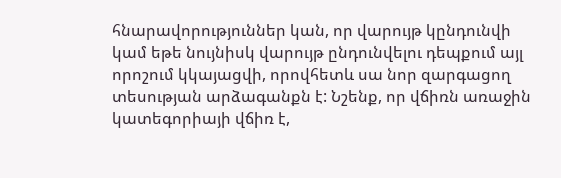հնարավորություններ կան, որ վարույթ կընդունվի կամ եթե նույնիսկ վարույթ ընդունվելու դեպքում այլ որոշում կկայացվի, որովհետև սա նոր զարգացող տեսության արձագանքն է: Նշենք, որ վճիռն առաջին կատեգորիայի վճիռ է,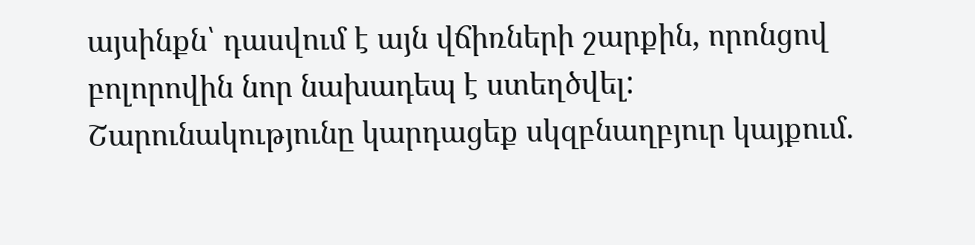այսինքն՝ դասվում է այն վճիռների շարքին, որոնցով բոլորովին նոր նախադեպ է ստեղծվել:
Շարունակությունը կարդացեք սկզբնաղբյուր կայքում.